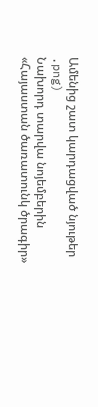Ամենից շատ կարդացված նյութեր
.png)
Նախորդ տարվա նոյեմբերին «Հայաստան ծառատունկ ծրագիր»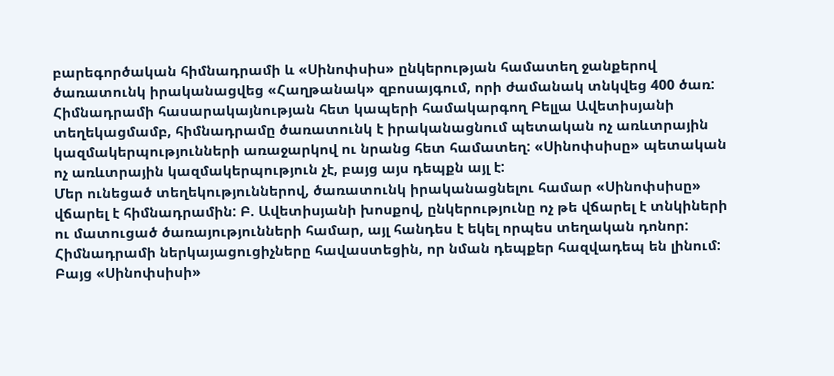բարեգործական հիմնադրամի և «Սինոփսիս» ընկերության համատեղ ջանքերով ծառատունկ իրականացվեց «Հաղթանակ» զբոսայգում, որի ժամանակ տնկվեց 400 ծառ: Հիմնադրամի հասարակայնության հետ կապերի համակարգող Բելլա Ավետիսյանի տեղեկացմամբ, հիմնադրամը ծառատունկ է իրականացնում պետական ոչ առևտրային կազմակերպությունների առաջարկով ու նրանց հետ համատեղ: «Սինոփսիսը» պետական ոչ առևտրային կազմակերպություն չէ, բայց այս դեպքն այլ է:
Մեր ունեցած տեղեկություններով, ծառատունկ իրականացնելու համար «Սինոփսիսը» վճարել է հիմնադրամին: Բ. Ավետիսյանի խոսքով, ընկերությունը ոչ թե վճարել է տնկիների ու մատուցած ծառայությունների համար, այլ հանդես է եկել որպես տեղական դոնոր: Հիմնադրամի ներկայացուցիչները հավաստեցին, որ նման դեպքեր հազվադեպ են լինում:
Բայց «Սինոփսիսի»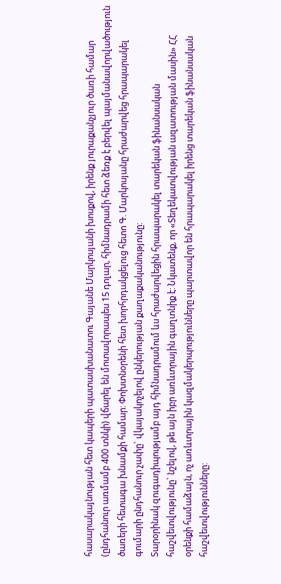հասարակայնության հետ կապերի պատասխանատու Գայանե Մարկոսյանի խոսքով, իրենք յուրաքանչյուր ծառի համար (ընդհանուր առմամբ 400 տնկի) վճարել են մոտավորապես 15 դոլար, հիմնադրամի հետ ձեռք է բերվել պայմանավորվածություն ծառերի հետագա խնամքի համար: Փոխտնօրենի հետ խորհրդակցելուց հետո Գ. Մարկոսյանը հրաժարվեց հրապարակել գումարի ընդհանուր չափը` վկայակոչելով ընկերության քաղաքականությունը:
Տարօրինակ զուգադիպությամբ այդ հիմնադրամում ևս հրաժարվեցին հրապարակել տարեկան ֆինանսական հաշվետվությունը` նշելով, թե այն իբր առևտրային գաղտնիք է: Նկատենք, որ «Տեղեկատվության ազատության մասին» ՀՀ օրենքի համաձայն, ոչ առևտրային կազմակերպությունները պարտավոր են հրապարակել իրենց տարեկան ֆինանսական հաշվետվությունները: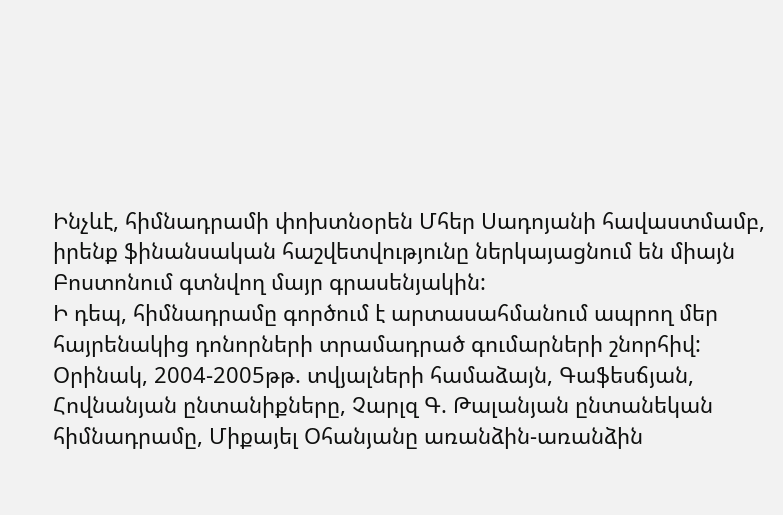Ինչևէ, հիմնադրամի փոխտնօրեն Մհեր Սադոյանի հավաստմամբ, իրենք ֆինանսական հաշվետվությունը ներկայացնում են միայն Բոստոնում գտնվող մայր գրասենյակին:
Ի դեպ, հիմնադրամը գործում է արտասահմանում ապրող մեր հայրենակից դոնորների տրամադրած գումարների շնորհիվ: Օրինակ, 2004-2005թթ. տվյալների համաձայն, Գաֆեսճյան, Հովնանյան ընտանիքները, Չարլզ Գ. Թալանյան ընտանեկան հիմնադրամը, Միքայել Օհանյանը առանձին-առանձին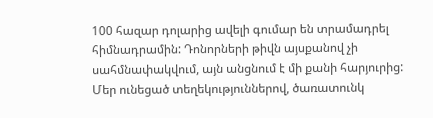100 հազար դոլարից ավելի գումար են տրամադրել հիմնադրամին: Դոնորների թիվն այսքանով չի սահմնափակվում, այն անցնում է մի քանի հարյուրից:
Մեր ունեցած տեղեկություններով, ծառատունկ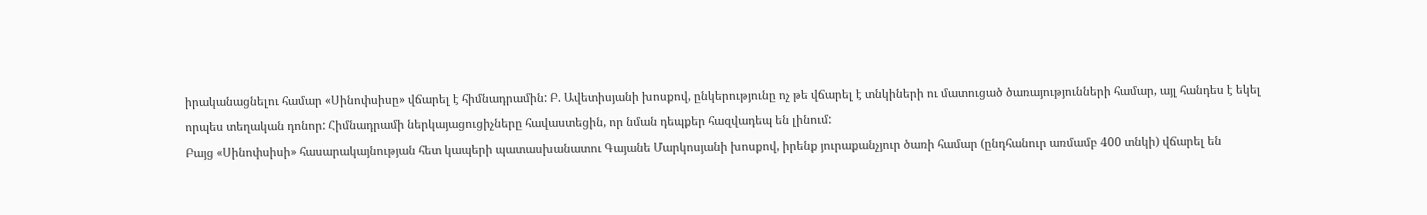իրականացնելու համար «Սինոփսիսը» վճարել է հիմնադրամին: Բ. Ավետիսյանի խոսքով, ընկերությունը ոչ թե վճարել է տնկիների ու մատուցած ծառայությունների համար, այլ հանդես է եկել որպես տեղական դոնոր: Հիմնադրամի ներկայացուցիչները հավաստեցին, որ նման դեպքեր հազվադեպ են լինում:
Բայց «Սինոփսիսի» հասարակայնության հետ կապերի պատասխանատու Գայանե Մարկոսյանի խոսքով, իրենք յուրաքանչյուր ծառի համար (ընդհանուր առմամբ 400 տնկի) վճարել են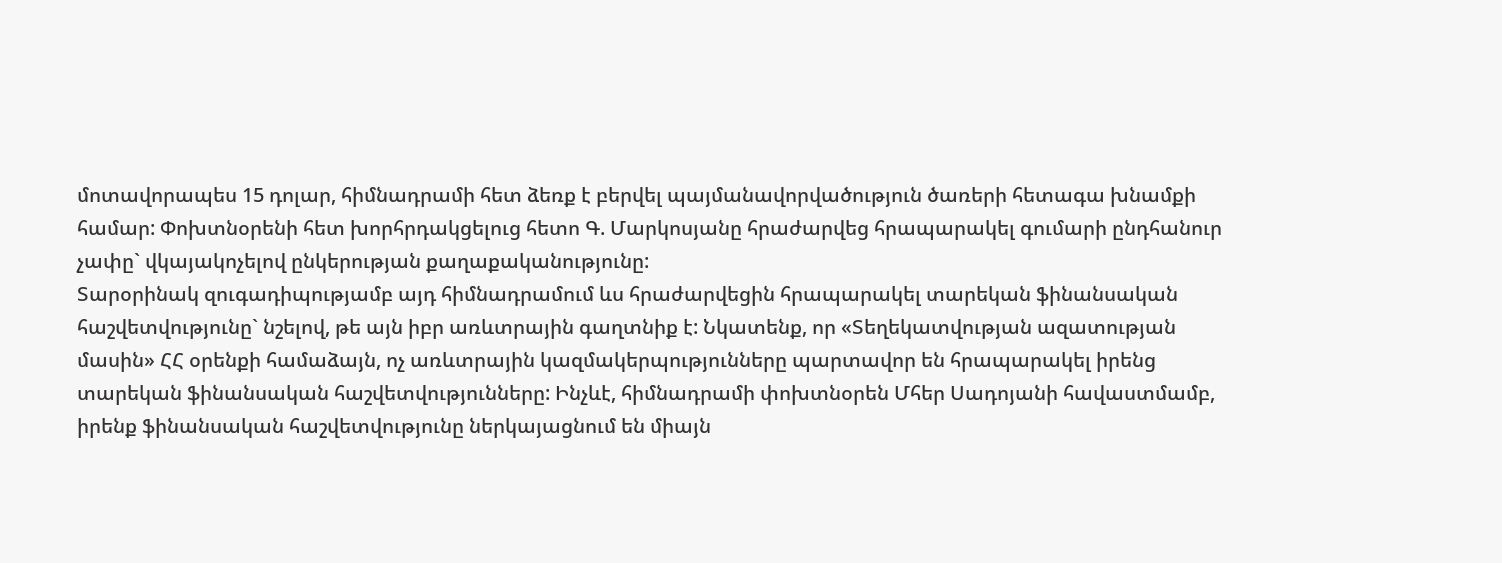մոտավորապես 15 դոլար, հիմնադրամի հետ ձեռք է բերվել պայմանավորվածություն ծառերի հետագա խնամքի համար: Փոխտնօրենի հետ խորհրդակցելուց հետո Գ. Մարկոսյանը հրաժարվեց հրապարակել գումարի ընդհանուր չափը` վկայակոչելով ընկերության քաղաքականությունը:
Տարօրինակ զուգադիպությամբ այդ հիմնադրամում ևս հրաժարվեցին հրապարակել տարեկան ֆինանսական հաշվետվությունը` նշելով, թե այն իբր առևտրային գաղտնիք է: Նկատենք, որ «Տեղեկատվության ազատության մասին» ՀՀ օրենքի համաձայն, ոչ առևտրային կազմակերպությունները պարտավոր են հրապարակել իրենց տարեկան ֆինանսական հաշվետվությունները: Ինչևէ, հիմնադրամի փոխտնօրեն Մհեր Սադոյանի հավաստմամբ, իրենք ֆինանսական հաշվետվությունը ներկայացնում են միայն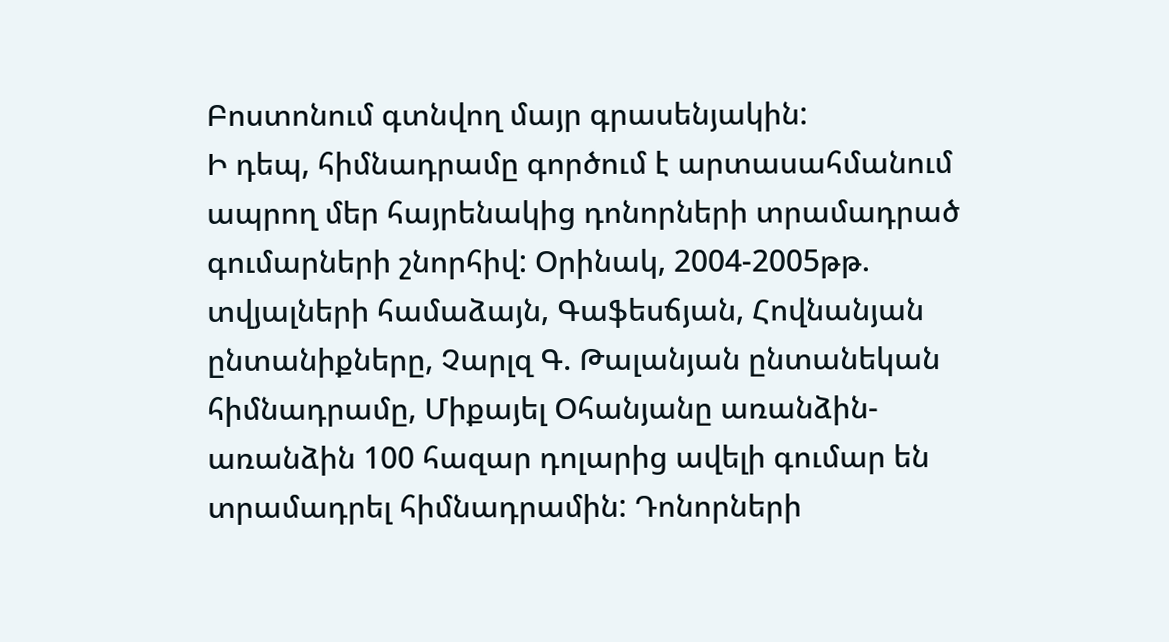Բոստոնում գտնվող մայր գրասենյակին:
Ի դեպ, հիմնադրամը գործում է արտասահմանում ապրող մեր հայրենակից դոնորների տրամադրած գումարների շնորհիվ: Օրինակ, 2004-2005թթ. տվյալների համաձայն, Գաֆեսճյան, Հովնանյան ընտանիքները, Չարլզ Գ. Թալանյան ընտանեկան հիմնադրամը, Միքայել Օհանյանը առանձին-առանձին 100 հազար դոլարից ավելի գումար են տրամադրել հիմնադրամին: Դոնորների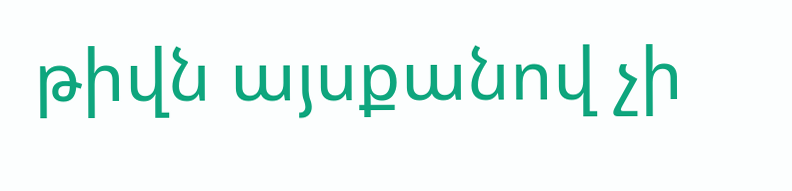թիվն այսքանով չի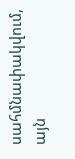սահմնափակվում, այն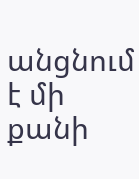անցնում է մի քանի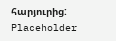հարյուրից:
Placeholder